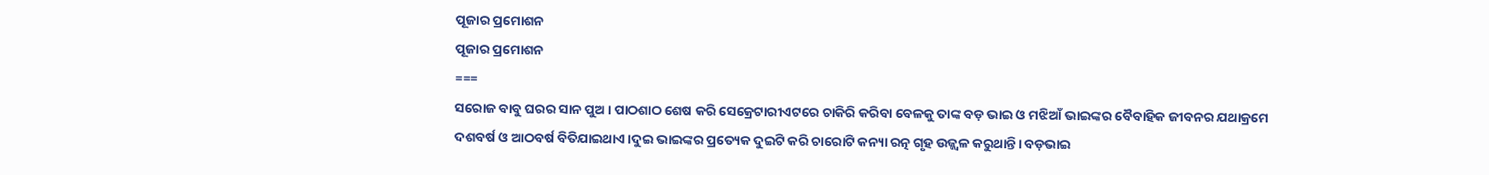ପୂଜାର ପ୍ରମୋଶନ
ପୂଜାର ପ୍ରମୋଶନ
===
ସରୋଜ ବାବୁ ଘରର ସାନ ପୁଅ। ପାଠଶାଠ ଶେଷ କରି ସେକ୍ରେଟାରୀଏଟରେ ଚାକିରି କରିବା ବେଳକୁ ତାଙ୍କ ବଡ଼ ଭାଇ ଓ ମଝିଆଁ ଭାଇଙ୍କର ବୈବାହିକ ଜୀବନର ଯଥାକ୍ରମେ ଦଶବର୍ଷ ଓ ଆଠବର୍ଷ ବିତିଯାଇଥାଏ।ଦୁଇ ଭାଇଙ୍କର ପ୍ରତ୍ୟେକ ଦୁଇଟି କରି ଚାରୋଟି କନ୍ୟା ରତ୍ନ ଗୃହ ଉଜ୍ଜ୍ବଳ କରୁଥାନ୍ତି। ବଡ଼ଭାଇ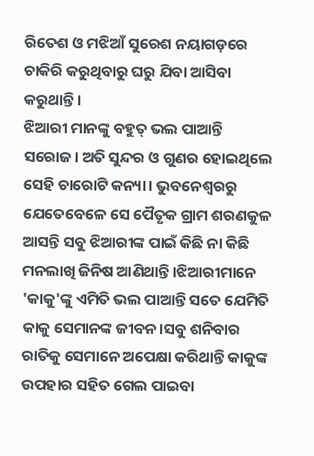ରିତେଶ ଓ ମଝିଆଁ ସୁରେଶ ନୟାଗଡ଼ରେ ଚାକିରି କରୁଥିବାରୁ ଘରୁ ଯିବା ଆସିବା କରୁଥାନ୍ତି ।
ଝିଆରୀ ମାନଙ୍କୁ ବହୁତ୍ ଭଲ ପାଆନ୍ତି ସରୋଜ। ଅତି ସୁନ୍ଦର ଓ ଗୁଣର ହୋଇଥିଲେ ସେହି ଚାରୋଟି କନ୍ୟା। ଭୁବନେଶ୍ବରରୁ ଯେତେବେଳେ ସେ ପୈତୃକ ଗ୍ରାମ ଶରଣକୁଳ ଆସନ୍ତି ସବୁ ଝିଆରୀଙ୍କ ପାଇଁ କିଛି ନା କିଛି ମନଲାଖି ଜିନିଷ ଆଣିଥାନ୍ତି।ଝିଆରୀମାନେ 'କାକୁ'ଙ୍କୁ ଏମିତି ଭଲ ପାଆନ୍ତି ସତେ ଯେମିତି କାକୁ ସେମାନଙ୍କ ଜୀବନ।ସବୁ ଶନିବାର ରାତିକୁ ସେମାନେ ଅପେକ୍ଷା କରିଥାନ୍ତି କାକୁଙ୍କ ଉପହାର ସହିତ ଗେଲ ପାଇବା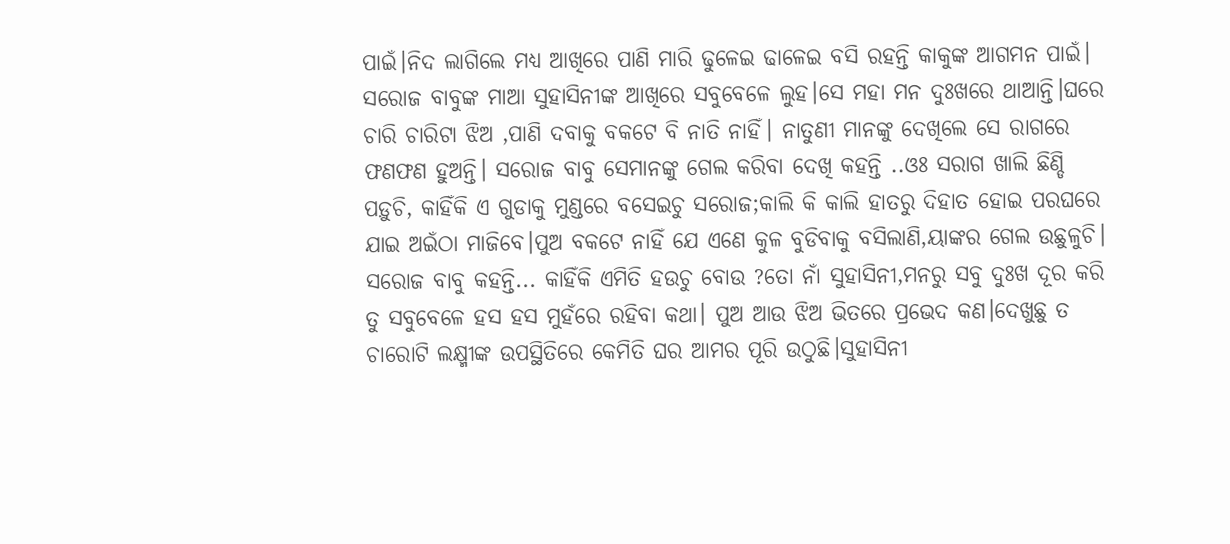ପାଇଁ।ନିଦ ଲାଗିଲେ ମଧ୍ୟ ଆଖିରେ ପାଣି ମାରି ଢୁଳେଇ ଢାଳେଇ ବସି ରହନ୍ତି କାକୁଙ୍କ ଆଗମନ ପାଇଁ।
ସରୋଜ ବାବୁଙ୍କ ମାଆ ସୁହାସିନୀଙ୍କ ଆଖିରେ ସବୁବେଳେ ଲୁହ।ସେ ମହା ମନ ଦୁଃଖରେ ଥାଆନ୍ତି।ଘରେ ଚାରି ଚାରିଟା ଝିଅ ,ପାଣି ଦବାକୁ ବକଟେ ବି ନାତି ନାହିଁ। ନାତୁଣୀ ମାନଙ୍କୁ ଦେଖିଲେ ସେ ରାଗରେ ଫଣଫଣ ହୁଅନ୍ତି। ସରୋଜ ବାବୁ ସେମାନଙ୍କୁ ଗେଲ କରିବା ଦେଖି କହନ୍ତି ..ଓଃ ସରାଗ ଖାଲି ଛିଣ୍ଡି ପଡ଼ୁଚି, କାହିଁକି ଏ ଗୁଡାକୁ ମୁଣ୍ଡରେ ବସେଇଚୁ ସରୋଜ;କାଲି କି କାଲି ହାତରୁ ଦିହାତ ହୋଇ ପରଘରେ ଯାଇ ଅଇଁଠା ମାଜିବେ।ପୁଅ ବକଟେ ନାହିଁ ଯେ ଏଣେ କୁଳ ବୁଡିବାକୁ ବସିଲାଣି,ୟାଙ୍କର ଗେଲ ଉଛୁଳୁଚି।
ସରୋଜ ବାବୁ କହନ୍ତି... କାହିଁକି ଏମିତି ହଉଚୁ ବୋଉ ?ତୋ ନାଁ ସୁହାସିନୀ,ମନରୁ ସବୁ ଦୁଃଖ ଦୂର କରି ତୁ ସବୁବେଳେ ହସ ହସ ମୁହଁରେ ରହିବା କଥା। ପୁଅ ଆଉ ଝିଅ ଭିତରେ ପ୍ରଭେଦ କଣ।ଦେଖୁଛୁ ତ ଚାରୋଟି ଲକ୍ଷ୍ମୀଙ୍କ ଉପସ୍ଥିତିରେ କେମିତି ଘର ଆମର ପୂରି ଉଠୁଛି।ସୁହାସିନୀ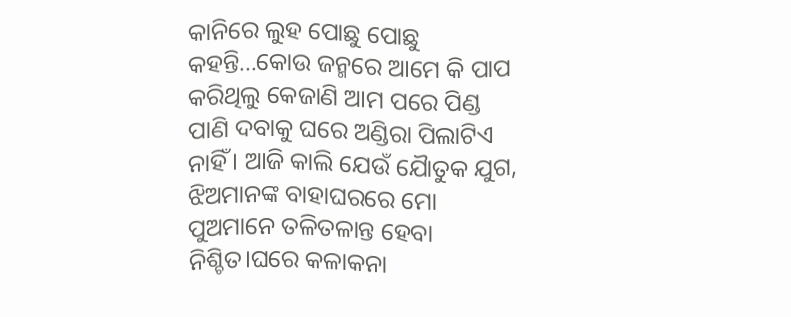କାନିରେ ଲୁହ ପୋଛୁ ପୋଛୁ କହନ୍ତି...କୋଉ ଜନ୍ମରେ ଆମେ କି ପାପ କରିଥିଲୁ କେଜାଣି ଆମ ପରେ ପିଣ୍ଡ ପାଣି ଦବାକୁ ଘରେ ଅଣ୍ଡିରା ପିଲାଟିଏ ନାହିଁ। ଆଜି କାଲି ଯେଉଁ ଯୈାତୁକ ଯୁଗ, ଝିଅମାନଙ୍କ ବାହାଘରରେ ମୋ ପୁଅମାନେ ତଳିତଳାନ୍ତ ହେବା ନିଶ୍ଚିତ।ଘରେ କଳାକନା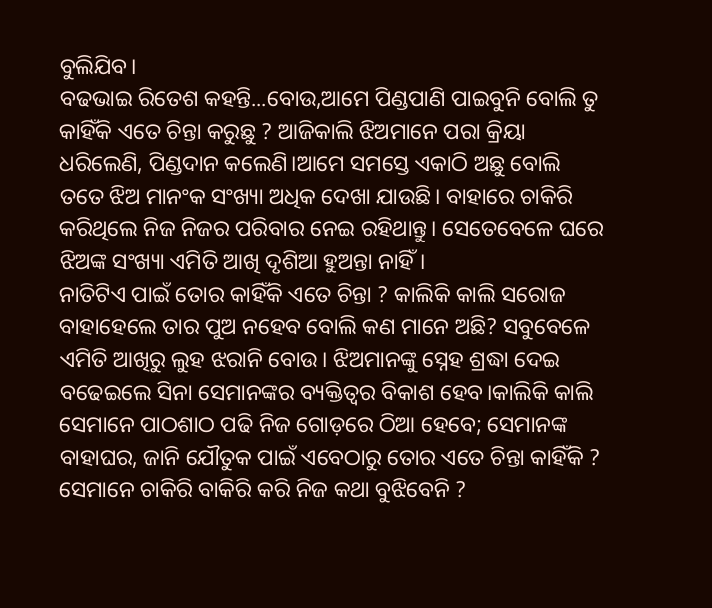ବୁଲିଯିବ।
ବଢଭାଇ ରିତେଶ କହନ୍ତି...ବୋଉ,ଆମେ ପିଣ୍ଡପାଣି ପାଇବୁନି ବୋଲି ତୁ କାହିଁକି ଏତେ ଚିନ୍ତା କରୁଛୁ ? ଆଜିକାଲି ଝିଅମାନେ ପରା କ୍ରିୟା ଧରିଲେଣି, ପିଣ୍ଡଦାନ କଲେଣି।ଆମେ ସମସ୍ତେ ଏକାଠି ଅଛୁ ବୋଲି ତତେ ଝିଅ ମାନଂକ ସଂଖ୍ୟା ଅଧିକ ଦେଖା ଯାଉଛି। ବାହାରେ ଚାକିରି କରିଥିଲେ ନିଜ ନିଜର ପରିବାର ନେଇ ରହିଥାନ୍ତୁ। ସେତେବେଳେ ଘରେ ଝିଅଙ୍କ ସଂଖ୍ୟା ଏମିତି ଆଖି ଦୃଶିଆ ହୁଅନ୍ତା ନାହିଁ।
ନାତିଟିଏ ପାଇଁ ତୋର କାହିଁକି ଏତେ ଚିନ୍ତା ? କାଲିକି କାଲି ସରୋଜ ବାହାହେଲେ ତାର ପୁଅ ନହେବ ବୋଲି କଣ ମାନେ ଅଛି? ସବୁବେଳେ ଏମିତି ଆଖିରୁ ଲୁହ ଝରାନି ବୋଉ। ଝିଅମାନଙ୍କୁ ସ୍ନେହ ଶ୍ରଦ୍ଧା ଦେଇ ବଢେଇଲେ ସିନା ସେମାନଙ୍କର ବ୍ୟକ୍ତିତ୍ବର ବିକାଶ ହେବ।କାଲିକି କାଲି ସେମାନେ ପାଠଶାଠ ପଢି ନିଜ ଗୋଡ଼ରେ ଠିଆ ହେବେ; ସେମାନଙ୍କ ବାହାଘର, ଜାନି ଯୌତୁକ ପାଇଁ ଏବେଠାରୁ ତୋର ଏତେ ଚିନ୍ତା କାହିଁକି ? ସେମାନେ ଚାକିରି ବାକିରି କରି ନିଜ କଥା ବୁଝିବେନି ?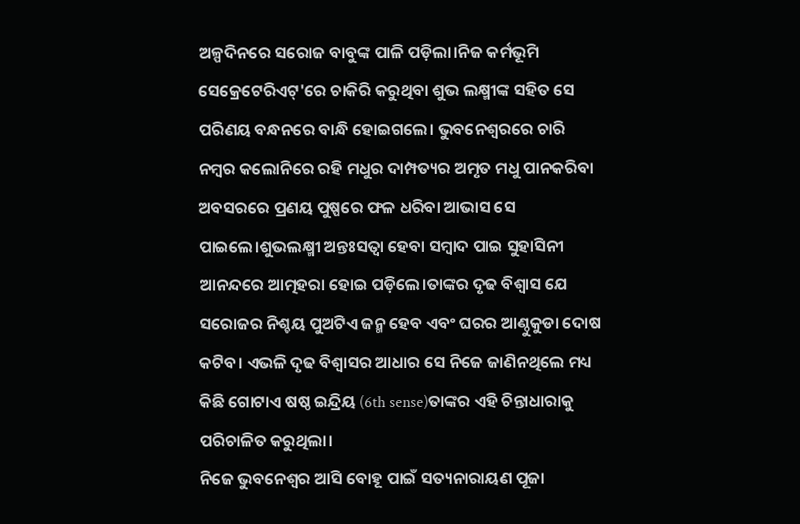ଅଳ୍ପଦିନରେ ସରୋଜ ବାବୁଙ୍କ ପାଳି ପଡ଼ିଲା।ନିଜ କର୍ମଭୂମି ସେକ୍ରେଟେରିଏଟ୍'ରେ ଚାକିରି କରୁଥିବା ଶୁଭ ଲକ୍ଷ୍ମୀଙ୍କ ସହିତ ସେ ପରିଣୟ ବନ୍ଧନରେ ବାନ୍ଧି ହୋଇଗଲେ। ଭୁବନେଶ୍ବରରେ ଚାରି ନମ୍ବର କଲୋନିରେ ରହି ମଧୁର ଦାମ୍ପତ୍ୟର ଅମୃତ ମଧୁ ପାନକରିବା ଅବସରରେ ପ୍ରଣୟ ପୁଷ୍ପରେ ଫଳ ଧରିବା ଆଭାସ ସେ ପାଇଲେ।ଶୁଭଲକ୍ଷ୍ମୀ ଅନ୍ତଃସତ୍ବା ହେବା ସମ୍ବାଦ ପାଇ ସୁହାସିନୀ ଆନନ୍ଦରେ ଆତ୍ମହରା ହୋଇ ପଡ଼ିଲେ।ତାଙ୍କର ଦୃଢ ବିଶ୍ବାସ ଯେ ସରୋଜର ନିଶ୍ଚୟ ପୁଅଟିଏ ଜନ୍ମ ହେବ ଏବଂ ଘରର ଆଣ୍ଠୁକୁଡା ଦୋଷ କଟିବ। ଏଭଳି ଦୃଢ ବିଶ୍ବାସର ଆଧାର ସେ ନିଜେ ଜାଣିନଥିଲେ ମଧ୍ୟ
କିଛି ଗୋଟାଏ ଷଷ୍ଠ ଇନ୍ଦ୍ରିୟ (6th sense)ତାଙ୍କର ଏହି ଚିନ୍ତାଧାରାକୁ ପରିଚାଳିତ କରୁଥିଲା।
ନିଜେ ଭୁବନେଶ୍ବର ଆସି ବୋହୂ ପାଇଁ ସତ୍ୟନାରାୟଣ ପୂଜା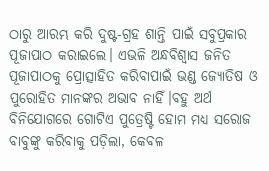ଠାରୁ ଆରମ୍ଭ କରି ଦୁଷ୍ଟ-ଗ୍ରହ ଶାନ୍ତି ପାଇଁ ସବୁପ୍ରକାର ପୂଜାପାଠ କରାଇଲେ। ଏଭଳି ଅନ୍ଧବିଶ୍ୱାସ ଜନିତ ପୂଜାପାଠକୁ ପ୍ରୋତ୍ସାହିତ କରିବାପାଇଁ ଭଣ୍ଡ ଜ୍ୟୋତିଷ ଓ ପୁରୋହିତ ମାନଙ୍କର ଅଭାବ ନାହିଁ।ବହୁ ଅର୍ଥ ବିନିଯୋଗରେ ଗୋଟିଏ ପୁତ୍ରେଷ୍ଟି ହୋମ ମଧ୍ୟ ସରୋଜ ବାବୁଙ୍କୁ କରିବାକୁ ପଡ଼ିଲା, କେବଳ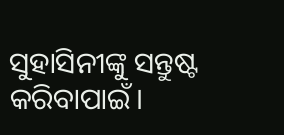ସୁହାସିନୀଙ୍କୁ ସନ୍ତୁଷ୍ଟ କରିବାପାଇଁ।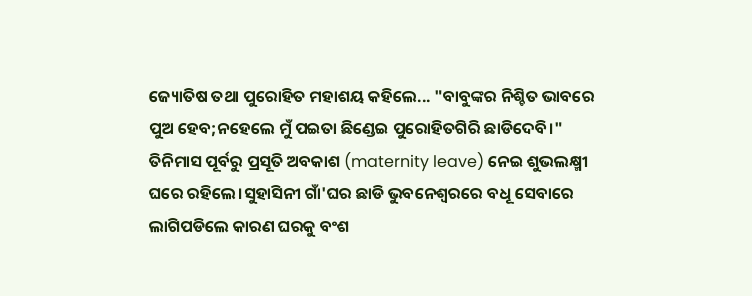ଜ୍ୟୋତିଷ ତଥା ପୁରୋହିତ ମହାଶୟ କହିଲେ... "ବାବୁଙ୍କର ନିଶ୍ଚିତ ଭାବରେ ପୁଅ ହେବ;ନହେଲେ ମୁଁ ପଇତା ଛିଣ୍ଡେଇ ପୁରୋହିତଗିରି ଛାଡିଦେବି।"
ତିନିମାସ ପୂର୍ବରୁ ପ୍ରସୂତି ଅବକାଶ (maternity leave) ନେଇ ଶୁଭଲକ୍ଷ୍ମୀ ଘରେ ରହିଲେ।ସୁହାସିନୀ ଗାଁ'ଘର ଛାଡି ଭୁବନେଶ୍ବରରେ ବଧୂ ସେବାରେ ଲାଗିପଡିଲେ କାରଣ ଘରକୁ ବଂଶ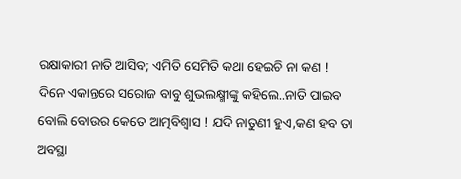ରକ୍ଷାକାରୀ ନାତି ଆସିବ; ଏମିତି ସେମିତି କଥା ହେଇଚି ନା କଣ !
ଦିନେ ଏକାନ୍ତରେ ସରୋଜ ବାବୁ ଶୁଭଲକ୍ଷ୍ମୀଙ୍କୁ କହିଲେ..ନାତି ପାଇବ ବୋଲି ବୋଉର କେତେ ଆତ୍ମବିଶ୍ବାସ ! ଯଦି ନାତୁଣୀ ହୁଏ,କଣ ହବ ତା ଅବସ୍ଥା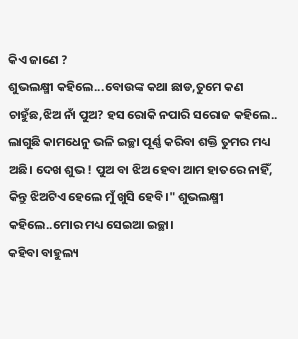କିଏ ଜାଣେ ?
ଶୁଭଲକ୍ଷ୍ମୀ କହିଲେ...ବୋଉଙ୍କ କଥା ଛାଡ,ତୁମେ କଣ ଚାହୁଁଛ,ଝିଅ ନାଁ ପୁଅ? ହସ ରୋକି ନପାରି ସରୋଜ କହିଲେ.. ଲାଗୁଛି କାମଧେନୁ ଭଳି ଇଚ୍ଛା ପୂର୍ଣ୍ଣ କରିବା ଶକ୍ତି ତୁମର ମଧ୍ୟ ଅଛି। ଦେଖ ଶୁଭ ! ପୁଅ ବା ଝିଅ ହେବା ଆମ ହାତରେ ନାହିଁ, କିନ୍ତୁ ଝିଅଟିଏ ହେଲେ ମୁଁ ଖୁସି ହେବି।" ଶୁଭଲକ୍ଷ୍ମୀ କହିଲେ..ମୋର ମଧ୍ୟ ସେଇଆ ଇଚ୍ଛା।
କହିବା ବାହୁଲ୍ୟ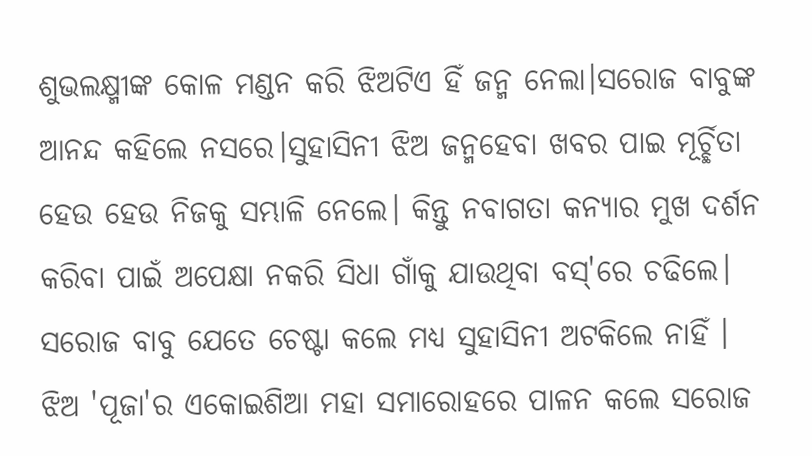ଶୁଭଲକ୍ଷ୍ମୀଙ୍କ କୋଳ ମଣ୍ଡନ କରି ଝିଅଟିଏ ହିଁ ଜନ୍ମ ନେଲା।ସରୋଜ ବାବୁଙ୍କ ଆନନ୍ଦ କହିଲେ ନସରେ।ସୁହାସିନୀ ଝିଅ ଜନ୍ମହେବା ଖବର ପାଇ ମୂର୍ଚ୍ଛିତା ହେଉ ହେଉ ନିଜକୁ ସମ୍ଭାଳି ନେଲେ। କିନ୍ତୁ ନବାଗତା କନ୍ୟାର ମୁଖ ଦର୍ଶନ କରିବା ପାଇଁ ଅପେକ୍ଷା ନକରି ସିଧା ଗାଁକୁ ଯାଉଥିବା ବସ୍'ରେ ଚଢିଲେ। ସରୋଜ ବାବୁ ଯେତେ ଚେଷ୍ଟା କଲେ ମଧ୍ୟ ସୁହାସିନୀ ଅଟକିଲେ ନାହିଁ ।
ଝିଅ 'ପୂଜା'ର ଏକୋଇଶିଆ ମହା ସମାରୋହରେ ପାଳନ କଲେ ସରୋଜ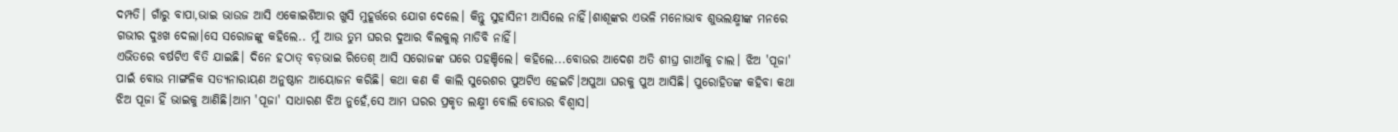ଦମ୍ପତି। ଗାଁରୁ ବାପା,ଭାଇ ଭାଉଜ ଆସି ଏକୋଇଶିଆର ଖୁସି ମୁହୂର୍ତ୍ତରେ ଯୋଗ ଦେଲେ। କିନ୍ତୁ ସୁହାସିନୀ ଆସିଲେ ନାହିଁ।ଶାଶୂଙ୍କର ଏଭଳି ମନୋଭାବ ଶୁଭଲକ୍ଷ୍ମୀଙ୍କ ମନରେ ଗଭୀର ଦୁଃଖ ଦେଲା।ସେ ସରୋଜଙ୍କୁ କହିଲେ.. ମୁଁ ଆଉ ତୁମ ଘରର ଦୁଆର ବିଲକୁଲ୍ ମାଡିବି ନାହିଁ।
ଏଭିତରେ ବର୍ଷଟିଏ ବିତି ଯାଇଛି। ଦିନେ ହଠାତ୍ ବଡ଼ଭାଇ ରିତେଶ୍ ଆସି ସରୋଜଙ୍କ ଘରେ ପହଞ୍ଚିଲେ। କହିଲେ...ବୋଉର ଆଦେଶ ଅତି ଶୀଘ୍ର ଗାଆଁକୁ ଚାଲ। ଝିଅ 'ପୂଜା' ପାଇଁ ବୋଉ ମାଙ୍ଗଳିକ ସତ୍ୟନାରାୟଣ ଅନୁଷ୍ଠାନ ଆୟୋଜନ କରିଛି। କଥା କଣ କି କାଲି ସୁରେଶର ପୁଅଟିଏ ହେଇଚି।ଅପୁଆ ଘରକୁ ପୁଅ ଆସିଛି। ପୁରୋହିତଙ୍କ କହିବା କଥା ଝିଅ ପୂଜା ହିଁ ଭାଇକୁ ଆଣିଛି।ଆମ 'ପୂଜା' ସାଧାରଣ ଝିଅ ନୁହେଁ,ସେ ଆମ ଘରର ପ୍ରକୃତ ଲକ୍ଷ୍ମୀ ବୋଲି ବୋଉର ବିଶ୍ବାସ।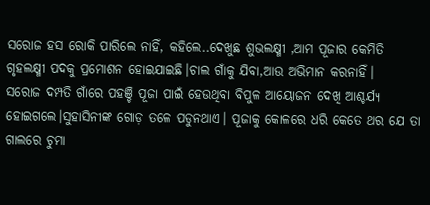ସରୋଜ ହସ ରୋକି ପାରିଲେ ନାହିଁ, କହିଲେ..ଦେଖୁଛ ଶୁଭଲକ୍ଷ୍ମୀ ,ଆମ ପୂଜାର କେମିତି ଗୃହଲକ୍ଷ୍ମୀ ପଦକୁ ପ୍ରମୋଶନ ହୋଇଯାଇଛି।ଚାଲ ଗାଁକୁ ଯିବା,ଆଉ ଅଭିମାନ କରନାହିଁ।
ସରୋଜ ଦମ୍ପତି ଗାଁରେ ପହଞ୍ଚି ପୂଜା ପାଇଁ ହେଉଥିବା ବିପୁଳ ଆୟୋଜନ ଦେଖି ଆଶ୍ଚର୍ଯ୍ୟ ହୋଇଗଲେ।ସୁହାସିନୀଙ୍କ ଗୋଡ଼ ତଳେ ପଡୁନଥାଏ। ପୂଜାକୁ କୋଳରେ ଧରି କେତେ ଥର ଯେ ତା ଗାଲରେ ଚୁମା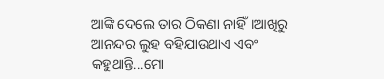ଆଙ୍କି ଦେଲେ ତାର ଠିକଣା ନାହିଁ।ଆଖିରୁ ଆନନ୍ଦର ଲୁହ ବହିଯାଉଥାଏ ଏବଂ କହୁଥାନ୍ତି...ମୋ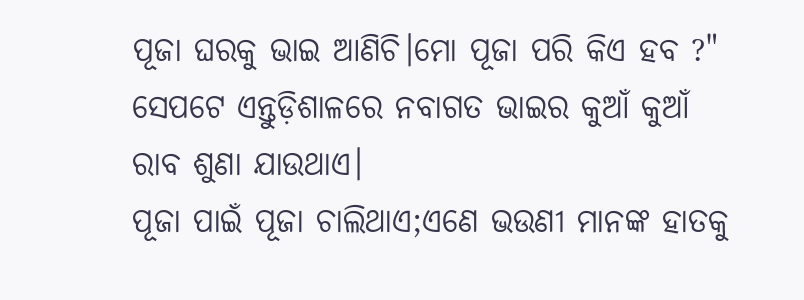ପୂଜା ଘରକୁ ଭାଇ ଆଣିଚି।ମୋ ପୂଜା ପରି କିଏ ହବ ?" ସେପଟେ ଏନ୍ତୁଡ଼ିଶାଳରେ ନବାଗତ ଭାଇର କୁଆଁ କୁଆଁ ରାବ ଶୁଣା ଯାଉଥାଏ।
ପୂଜା ପାଇଁ ପୂଜା ଚାଲିଥାଏ;ଏଣେ ଭଉଣୀ ମାନଙ୍କ ହାତକୁ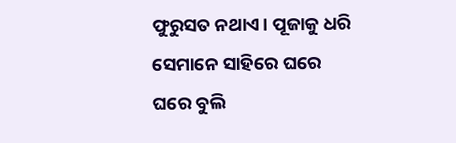ଫୁରୁସତ ନଥାଏ। ପୂଜାକୁ ଧରି ସେମାନେ ସାହିରେ ଘରେ ଘରେ ବୁଲି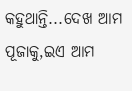କହୁଥାନ୍ତି...ଦେଖ ଆମ ପୂଜାକୁ,ଇଏ ଆମ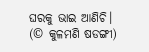ଘରକୁ ଭାଇ ଆଣିଚି।
(© କୁଳମଣି ଷଡଙ୍ଗୀ)